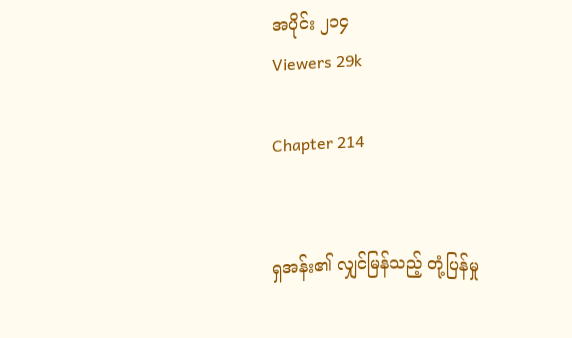အပိုင်း ၂၁၄
Viewers 29k

Chapter 214


ရှအန်း၏ လျှင်မြန်သည့် တုံ့ပြန်မှု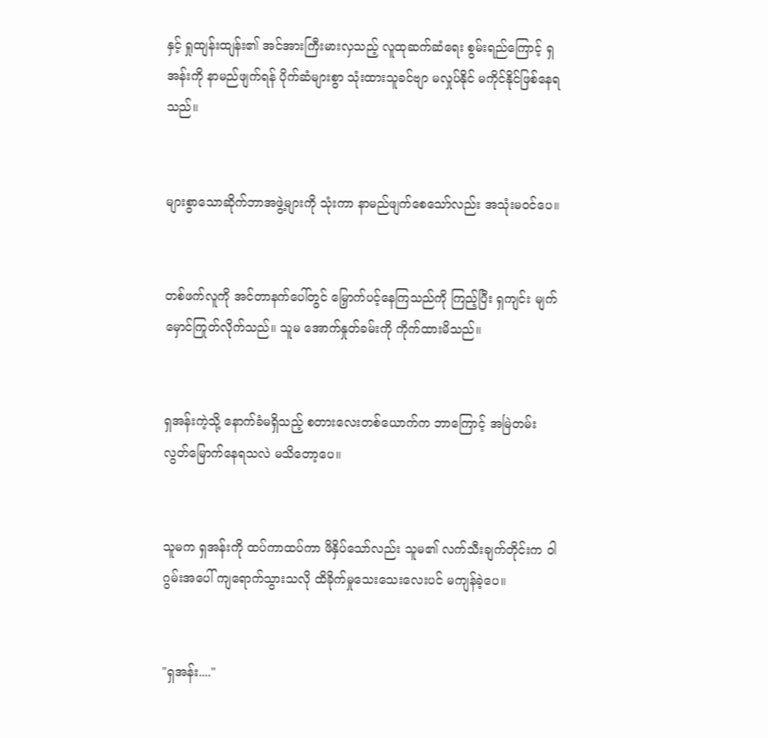နှင့် ရှုထျန်းထျန်း၏ အင်အားကြီးမားလှသည့် လူထုဆက်ဆံရေး စွမ်းရည်ကြောင့် ရှအန်းကို နာမည်ဖျက်ရန် ပိုက်ဆံများစွာ သုံးထားသူခင်ဗျာ မလှုပ်နိုင် မကိုင်နိုင်ဖြစ်နေရသည်။


များစွာသောဆိုက်ဘာအဖွဲ့များကို သုံးကာ နာမည်ဖျက်စေသော်လည်း အသုံးမဝင်ပေ။


တစ်ဖက်လူကို အင်တာနက်ပေါ်တွင် မြှောက်ပင့်နေကြသည်ကို ကြည့်ပြီး ရှကျင်း မျက်မှောင်ကြုတ်လိုက်သည်။ သူမ အောက်နှုတ်ခမ်းကို ကိုက်ထားမိသည်။


ရှအန်းကဲ့သို့ နောက်ခံမရှိသည့် စတားလေးတစ်ယောက်က ဘာကြောင့် အမြဲတမ်း လွတ်မြောက်နေရသလဲ မသိတော့ပေ။


သူမက ရှအန်းကို ထပ်ကာထပ်ကာ ဖိနှိပ်သော်လည်း သူမ၏ လက်သီးချက်တိုင်းက ဝါဂွမ်းအပေါ် ကျရောက်သွားသလို ထိခိုက်မှုသေးသေးလေးပင် မကျန်ခဲ့ပေ။


"ရှအန်း...."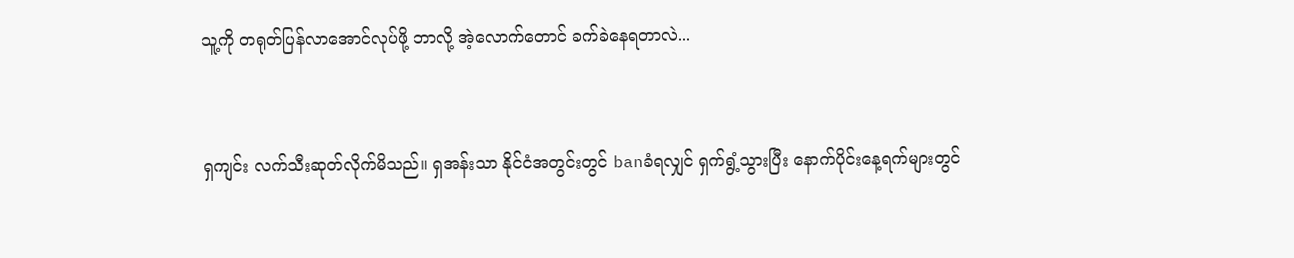သူ့ကို တရုတ်ပြန်လာအောင်လုပ်ဖို့ ဘာလို့ အဲ့လောက်တောင် ခက်ခဲနေရတာလဲ...


ရှကျင်း လက်သီးဆုတ်လိုက်မိသည်။ ရှအန်းသာ နိုင်ငံအတွင်းတွင် banခံရလျှင် ရှက်ရွံ့သွားပြီး နောက်ပိုင်းနေ့ရက်များတွင်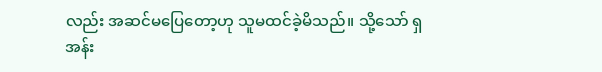လည်း အဆင်မပြေတော့ဟု သူမထင်ခဲ့မိသည်။ သို့သော် ရှအန်း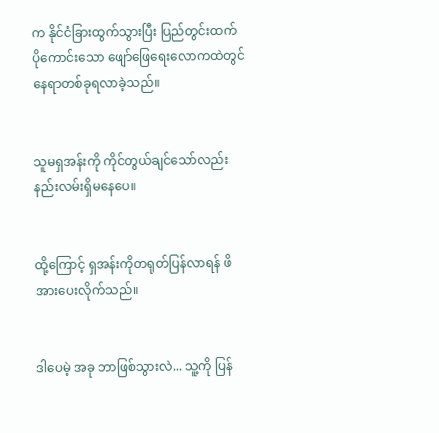က နိုင်ငံခြားထွက်သွားပြီး ပြည်တွင်းထက် ပိုကောင်းသော ဖျော်ဖြေရေးလောကထဲတွင် နေရာတစ်ခုရလာခဲ့သည်။


သူမရှအန်းကို ကိုင်တွယ်ချင်သော်လည်း နည်းလမ်းရှိမနေပေ။


ထို့ကြောင့် ရှအန်းကိုတရုတ်ပြန်လာရန် ဖိအားပေးလိုက်သည်။


ဒါပေမဲ့ အခု ဘာဖြစ်သွားလဲ... သူ့ကို ပြန်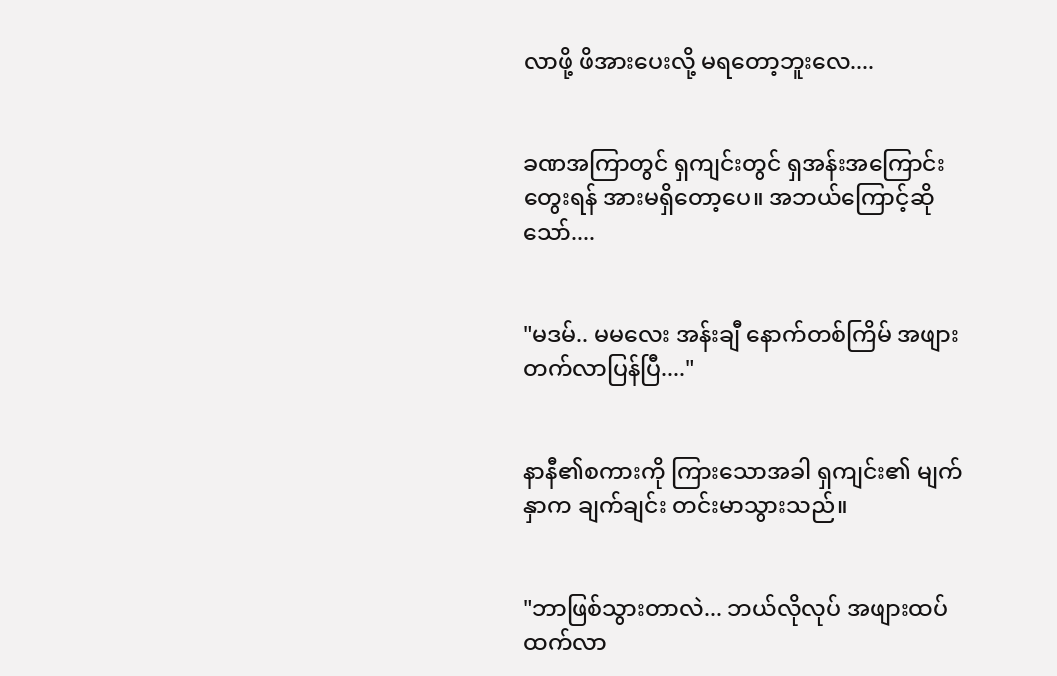လာဖို့ ဖိအားပေးလို့ မရတော့ဘူးလေ....


ခဏအကြာတွင် ရှကျင်းတွင် ရှအန်းအကြောင်းတွေးရန် အားမရှိတော့ပေ။ အဘယ်ကြောင့်ဆိုသော်....


"မဒမ်.. မမလေး အန်းချီ နောက်တစ်ကြိမ် အဖျားတက်လာပြန်ပြီ...."


နာနီ၏စကားကို ကြားသောအခါ ရှကျင်း၏ မျက်နှာက ချက်ချင်း တင်းမာသွားသည်။


"ဘာဖြစ်သွားတာလဲ... ဘယ်လိုလုပ် အဖျားထပ်ထက်လာ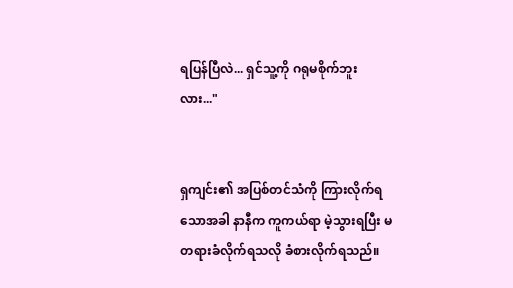ရပြန်ပြီလဲ... ရှင်သူ့ကို ဂရုမစိုက်ဘူးလား..."


ရှကျင်း၏ အပြစ်တင်သံကို ကြားလိုက်ရသောအခါ နာနီက ကူကယ်ရာ မဲ့သွားရပြီး မတရားခံလိုက်ရသလို ခံစားလိုက်ရသည်။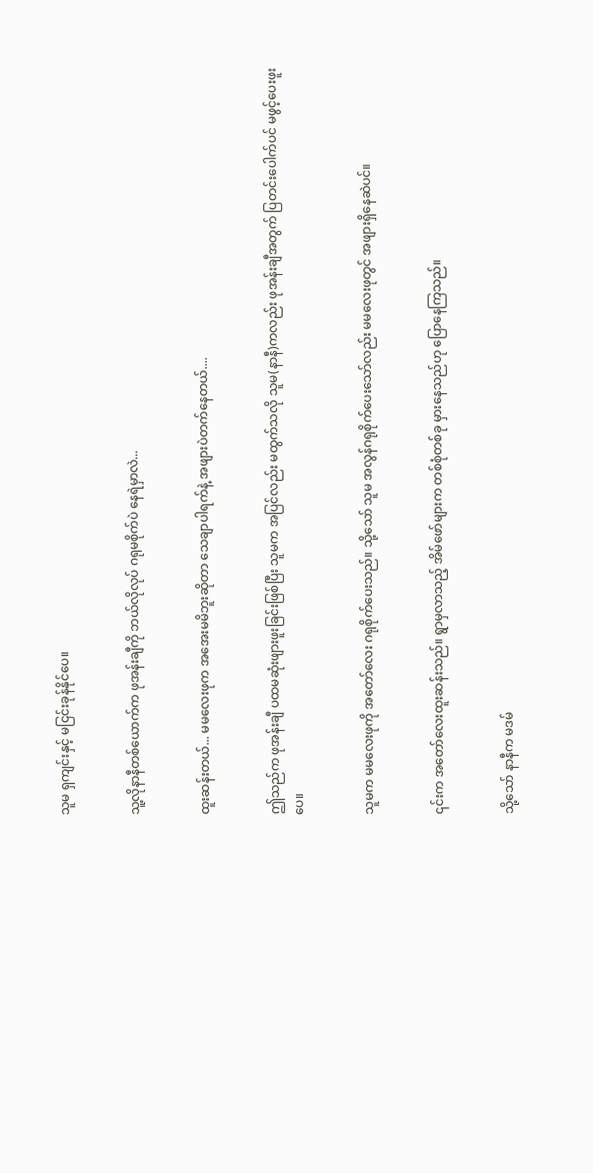သူမ ရှကျင်းနှင့် မငြင်းခုန်နိုင်ပေ။


သူ့လိုနာနီတစ်ယောက်က ဖုအန်းချီကို ဘယ်လိုလုပ် ဂရုမစိုက်ပဲ နေရဲမှာလဲ...


ထူးဆန်းတယ်... မမလေးဖုက အအေးမမိဘူးဆိုတာ သေချာပါရက်နဲ့ အဖျားပဲတက်နေတယ်....


ဤသည်က ဖုအန်းချီ ပထမဆုံးဖျားဖူးခြင်းဖြစ်ပြီး သူမက အပြင်လည်း မထွက်သလို သူမ(နာနီ)ကလည်း ဖုအန်းချီအတွက် ပြတင်းပေါက်ပင် မဖွင့်ပေးဖူးပေ။


သူမက မမလေးဖုကို အတော်လေး ဂရုစိုက်ပေးသည်။ သို့သော် သူမ အလွန်ဂရုစိုက်ပေးသော်လည်း မမလေးဖုတွင် အဖျားရှိနေဆဲပင်။


၎င်းက အတော်လေးထူးဆန်းသည်။ ရွာမှလာသည့် အိမ်ဖော်များက တစ်စုံတစ်ခု မှားနေသည်ဟု ပြောနေကြသည်။


သို့သော် နာနီက မဒမ်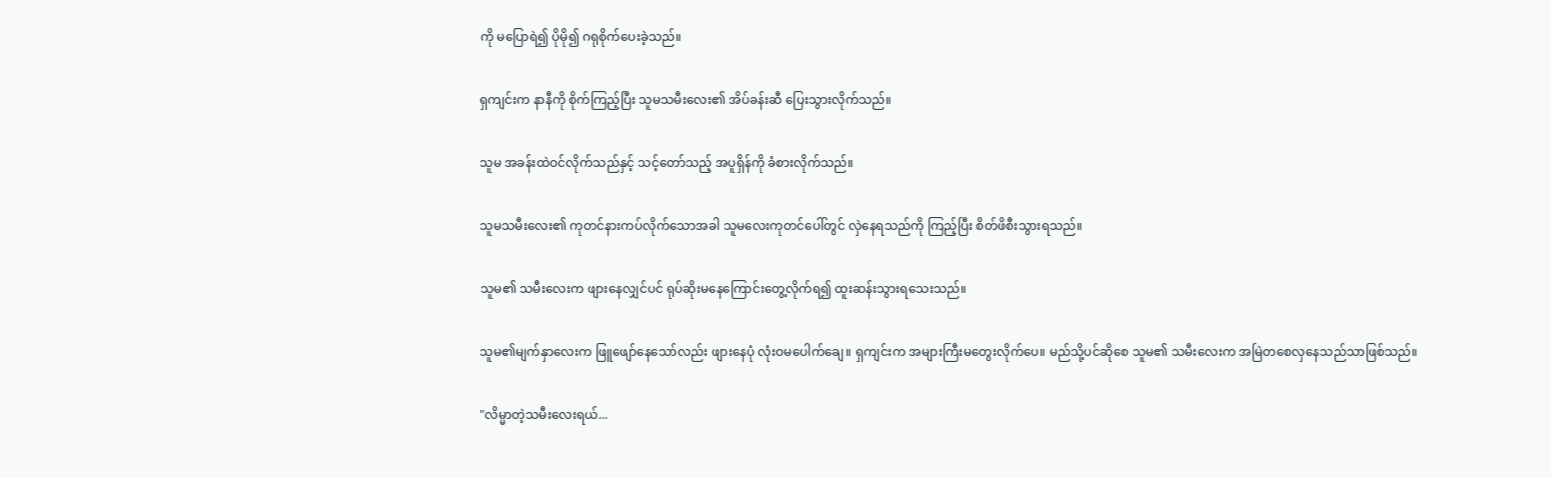ကို မပြောရဲ၍ ပိုမို၍ ဂရုစိုက်ပေးခဲ့သည်။


ရှကျင်းက နာနီကို စိုက်ကြည့်ပြီး သူမသမီးလေး၏ အိပ်ခန်းဆီ ပြေးသွားလိုက်သည်။


သူမ အခန်းထဲဝင်လိုက်သည်နှင့် သင့်တော်သည့် အပူရှိန်ကို ခံစားလိုက်သည်။


သူမသမီးလေး၏ ကုတင်နားကပ်လိုက်သောအခါ သူမလေးကုတင်ပေါ်တွင် လှဲနေရသည်ကို ကြည့်ပြီး စိတ်ဖိစီးသွားရသည်။


သူမ၏ သမီးလေးက ဖျားနေလျှင်ပင် ရုပ်ဆိုးမနေကြောင်းတွေ့လိုက်ရ၍ ထူးဆန်းသွားရသေးသည်။


သူမ၏မျက်နှာလေးက ဖြူဖျော်နေသော်လည်း ဖျားနေပုံ လုံးဝမပေါက်ချေ။ ရှကျင်းက အများကြီးမတွေးလိုက်ပေ။ မည်သို့ပင်ဆိုစေ သူမ၏ သမီးလေးက အမြဲတစေလှနေသည်သာဖြစ်သည်။


"လိမ္မာတဲ့သမီးလေးရယ်...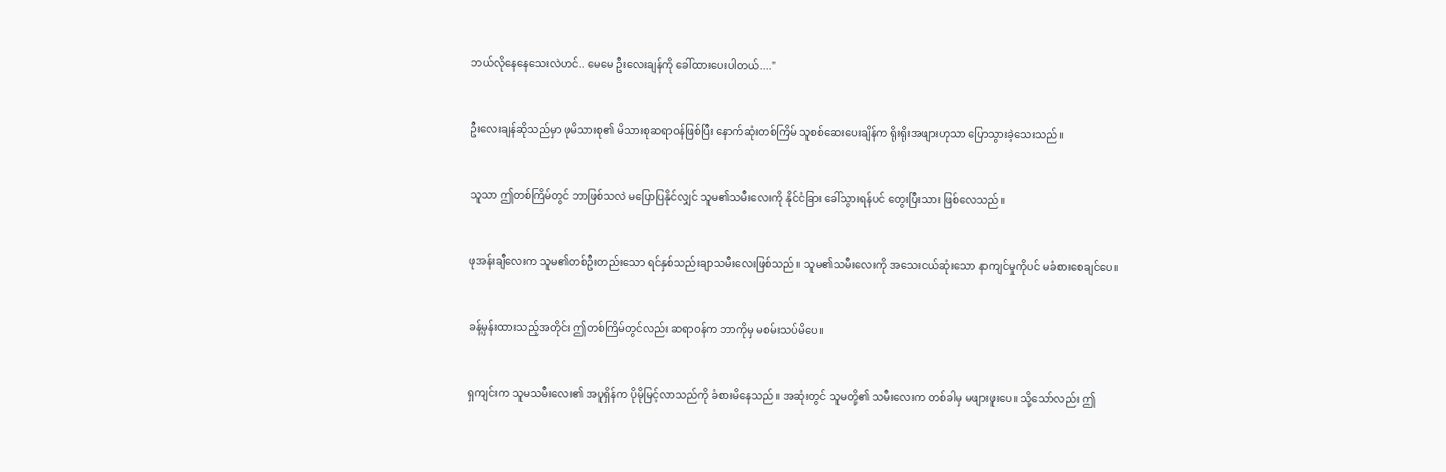ဘယ်လိုနေနေသေးလဲဟင်.. မေမေ ဦးလေးချန်ကို ခေါ်ထားပေးပါတယ်...."


ဦးလေးချန်ဆိုသည်မှာ ဖုမိသားစု၏ မိသားစုဆရာဝန်ဖြစ်ပြီး နောက်ဆုံးတစ်ကြိမ် သူစစ်ဆေးပေးချိန်က ရိုးရိုးအဖျားဟုသာ ပြောသွားခဲ့သေးသည်။


သူသာ ဤတစ်ကြိမ်တွင် ဘာဖြစ်သလဲ မပြောပြနိုင်လျှင် သူမ၏သမီးလေးကို နိုင်ငံခြား ခေါ်သွားရန်ပင် တွေးပြီးသား ဖြစ်လေသည်။


ဖုအန်းချီလေးက သူမ၏တစ်ဦးတည်းသော ရင်နှစ်သည်းချာသမီးလေးဖြစ်သည်။ သူမ၏သမီးလေးကို အသေးငယ်ဆုံးသော နာကျင်မှုကိုပင် မခံစားစေချင်ပေ။


ခန့်မှန်းထားသည့်အတိုင်း ဤတစ်ကြိမ်တွင်လည်း ဆရာဝန်က ဘာကိုမှ မစမ်းသပ်မိပေ။


ရှကျင်းက သူမသမီးလေး၏ အပူရှိန်က ပိုမိုမြင့်လာသည်ကို ခံစားမိနေသည်။ အဆုံးတွင် သူမတို့၏ သမီးလေးက တစ်ခါမှ မဖျားဖူးပေ။ သို့သော်လည်း ဤ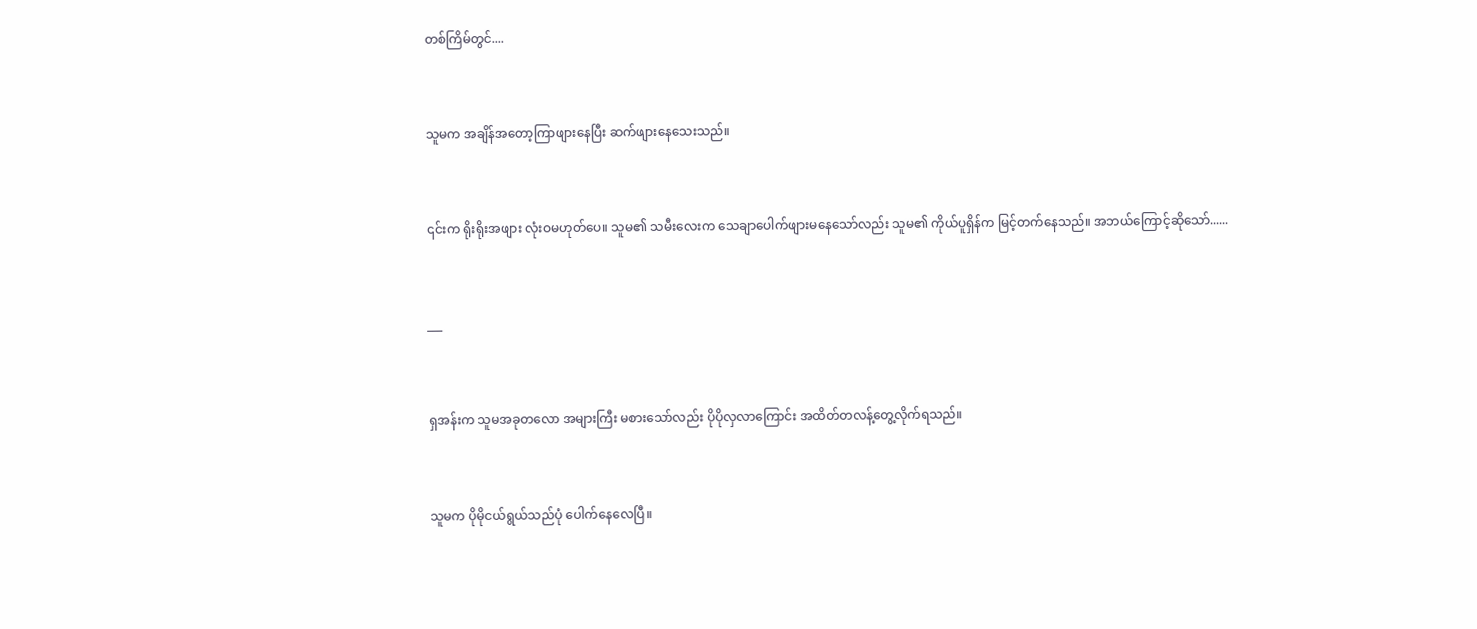တစ်ကြိမ်တွင်....


သူမက အချိန်အတော့ကြာဖျားနေပြီး ဆက်ဖျားနေသေးသည်။


၎င်းက ရိုးရိုးအဖျား လုံးဝမဟုတ်ပေ။ သူမ၏ သမီးလေးက သေချာပေါက်ဖျားမနေသော်လည်း သူမ၏ ကိုယ်ပူရှိန်က မြင့်တက်နေသည်။ အဘယ်ကြောင့်ဆိုသော်......


___


ရှအန်းက သူမအခုတလော အများကြီး မစားသော်လည်း ပိုပိုလှလာကြောင်း အထိတ်တလန့်တွေ့လိုက်ရသည်။


သူမက ပိုမိုငယ်ရွယ်သည်ပုံ ပေါက်နေလေပြီ။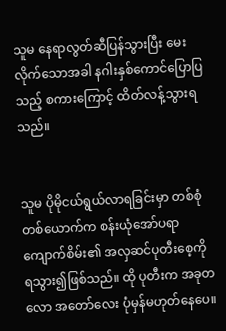သူမ နေရာလွတ်ဆီပြန်သွားပြီး မေးလိုက်သောအခါ နဂါးနှစ်ကောင်ပြောပြသည့် စကားကြောင့် ထိတ်လန့်သွားရသည်။


သူမ ပိုမိုငယ်ရွယ်လာရခြင်းမှာ တစ်စုံတစ်ယောက်က စန်းယုံအော်ပရာကျောက်စိမ်း၏ အလှဆင်ပုတီးစေ့ကို ရသွား၍ဖြစ်သည်။ ထို ပုတီးက အခုတလော အတော်လေး ပုံမှန်မဟုတ်နေပေ။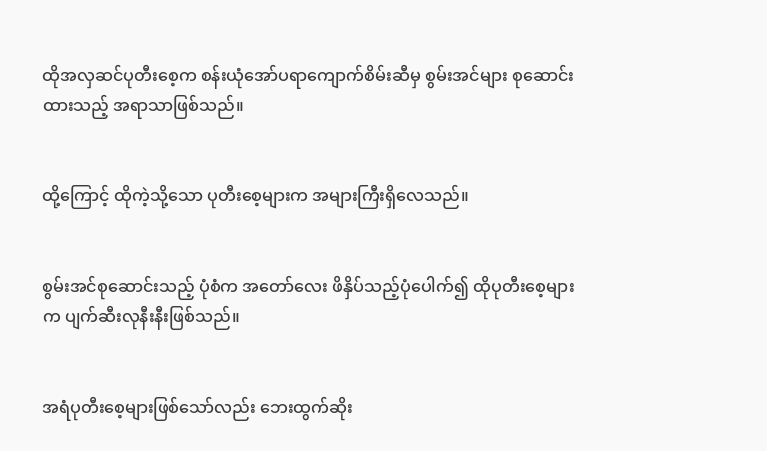ထိုအလှဆင်ပုတီးစေ့က စန်းယုံအော်ပရာကျောက်စိမ်းဆီမှ စွမ်းအင်များ စုဆောင်းထားသည့် အရာသာဖြစ်သည်။


ထို့ကြောင့် ထိုကဲ့သို့သော ပုတီးစေ့များက အများကြီးရှိလေသည်။


စွမ်းအင်စုဆောင်းသည့် ပုံစံက အတော်လေး ဖိနှိပ်သည့်ပုံပေါက်၍ ထိုပုတီးစေ့များက ပျက်ဆီးလုနီးနီးဖြစ်သည်။


အရံပုတီးစေ့များဖြစ်သော်လည်း ဘေးထွက်ဆိုး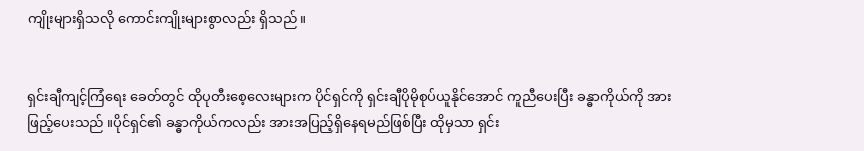ကျိုးများရှိသလို ကောင်းကျိုးများစွာလည်း ရှိသည်။


ရှင်းချီကျင့်ကြံရေး ခေတ်တွင် ထိုပုတီးစေ့လေးများက ပိုင်ရှင်ကို ရှင်းချီပိုမိုစုပ်ယူနိုင်အောင် ကူညီပေးပြီး ခန္ဓာကိုယ်ကို အားဖြည့်ပေးသည် ။ပိုင်ရှင်၏ ခန္ဓာကိုယ်ကလည်း အားအပြည့်ရှိနေရမည်ဖြစ်ပြီး ထိုမှသာ ရှင်း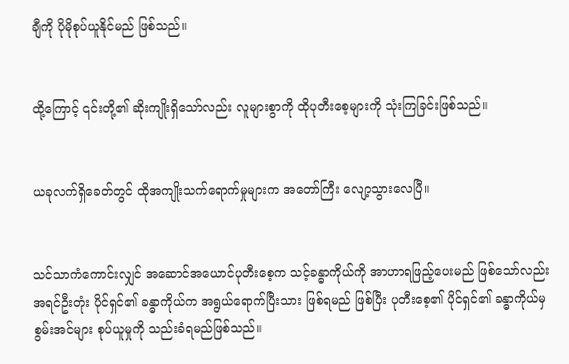ချီကို ပိုမိုစုပ်ယူနိုင်မည် ဖြစ်သည်။


ထို့ကြောင့် ၎င်းတို့၏ ဆိုးကျိုးရှိသော်လည်း လူများစွာကို ထိုပုတီးစေ့များကို သုံးကြခြင်းဖြစ်သည်။


ယခုလက်ရှိခေတ်တွင် ထိုအကျိုးသက်ရောက်မှုများက အတော်ကြီး လျော့သွားလေပြီ။


သင်သာကံကောင်းလျှင် အဆောင်အယောင်ပုတီးစေ့က သင့်ခန္ဓာကိုယ်ကို အာဟာရဖြည့်ပေးမည် ဖြစ်သော်လည်း အရင်ဦးတုံး ပိုင်ရှင်၏ ခန္ဓာကိုယ်က အရွယ်ရောက်ပြီးသား ဖြစ်ရမည် ဖြစ်ပြီး ပုတီးစေ့၏ ပိုင်ရှင်၏ ခန္ဓာကိုယ်မှ စွမ်းအင်များ စုပ်ယူမှုကို သည်းခံရမည်ဖြစ်သည်။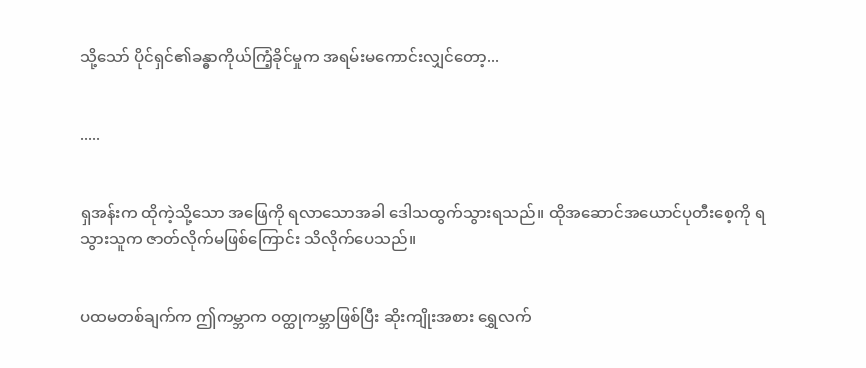သို့သော် ပိုင်ရှင်၏ခန္ဓာကိုယ်ကြံ့ခိုင်မှုက အရမ်းမကောင်းလျှင်တော့...


.....


ရှအန်းက ထိုကဲ့သို့သော အဖြေကို ရလာသောအခါ ဒေါသထွက်သွားရသည်။ ထိုအဆောင်အယောင်ပုတီးစေ့ကို ရသွားသူက ဇာတ်လိုက်မဖြစ်ကြောင်း သိလိုက်ပေသည်။


ပထမတစ်ချက်က ဤကမ္ဘာက ဝတ္ထုကမ္ဘာဖြစ်ပြီး ဆိုးကျိုးအစား ရွှေလက်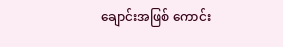ချောင်းအဖြစ် ကောင်း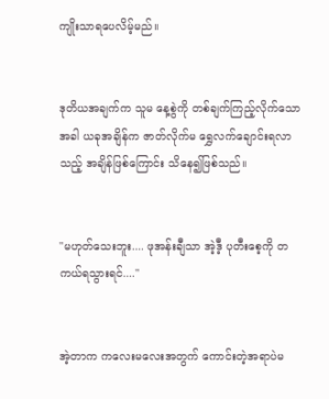ကျိုးသာရပေလိမ့်မည်။


ဒုတိယအချက်က သူမ နေ့စွဲကို တစ်ချက်ကြည့်လိုက်သောအခါ ယခုအချိန်က ဇာတ်လိုက်မ ရွှေလက်ချောင်းရလာသည့် အချိန်ဖြစ်ကြောင်း သိနေ၍ဖြစ်သည်။


"မဟုတ်သေးဘူး.... ဖုအန်းချီသာ အဲ့ဒီ့ ပုတီးစေ့ကို တကယ်ရသွားရင်...."


အဲ့တာက ကလေးမလေးအတွက် ကောင်းတဲ့အရာပဲမ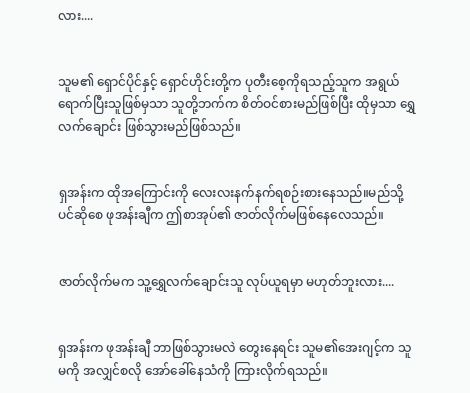လား....


သူမ၏ ရှောင်ပိုင်နှင့် ရှောင်ဟိုင်းတို့က ပုတီးစေ့ကိုရသည့်သူက အရွယ်ရောက်ပြီးသူဖြစ်မှသာ သူတို့ဘက်က စိတ်ဝင်စားမည်ဖြစ်ပြီး ထိုမှသာ ရွှေလက်ချောင်း ဖြစ်သွားမည်ဖြစ်သည်။


ရှအန်းက ထိုအကြောင်းကို လေးလးနက်နက်ရစဉ်းစားနေသည်။မည်သို့ပင်ဆိုစေ ဖုအန်းချီက ဤစာအုပ်၏ ဇာတ်လိုက်မဖြစ်နေလေသည်။


ဇာတ်လိုက်မက သူ့ရွှေလက်ချောင်းသူ လုပ်ယူရမှာ မဟုတ်ဘူးလား....


ရှအန်းက ဖုအန်းချီ ဘာဖြစ်သွားမလဲ တွေးနေရင်း သူမ၏အေးဂျင့်က သူမကို အလျှင်စလို အော်ခေါ်နေသံကို ကြားလိုက်ရသည်။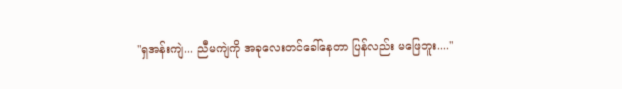"ရှအန်းကျဲ... ညီမကျဲကို အခုလေးတင်ခေါ်နေတာ ပြန်လည်း မဖြေဘူး...."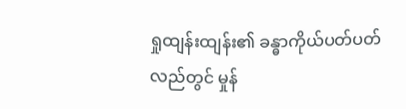ရှုထျန်းထျန်း၏ ခန္ဓာကိုယ်ပတ်ပတ်လည်တွင် မှုန်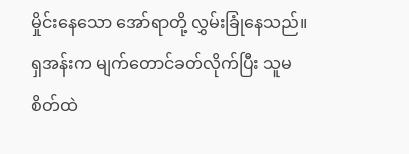မှိုင်းနေသော အော်ရာတို့ လွှမ်းခြုံနေသည်။ ရှအန်းက မျက်တောင်ခတ်လိုက်ပြီး သူမစိတ်ထဲ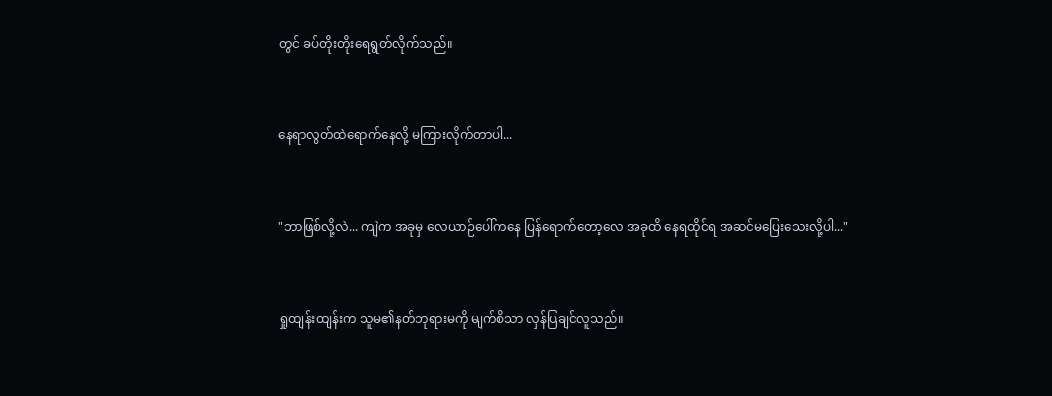တွင် ခပ်တိုးတိုးရေရွတ်လိုက်သည်။


နေရာလွတ်ထဲရောက်နေလို့ မကြားလိုက်တာပါ...


"ဘာဖြစ်လို့လဲ... ကျဲက အခုမှ လေယာဉ်ပေါ်ကနေ ပြန်ရောက်တော့လေ အခုထိ နေရထိုင်ရ အဆင်မပြေးသေးလို့ပါ..."


ရှုထျန်းထျန်းက သူမ၏နတ်ဘုရားမကို မျက်စိသာ လှန်ပြချင်လူသည်။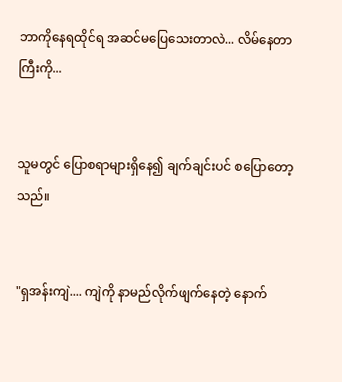ဘာကိုနေရထိုင်ရ အဆင်မပြေသေးတာလဲ... လိမ်နေတာကြီးကို...


သူမတွင် ပြောစရာများရှိနေ၍ ချက်ချင်းပင် စပြောတော့သည်။


"ရှအန်းကျဲ.... ကျဲကို နာမည်လိုက်ဖျက်နေတဲ့ နောက်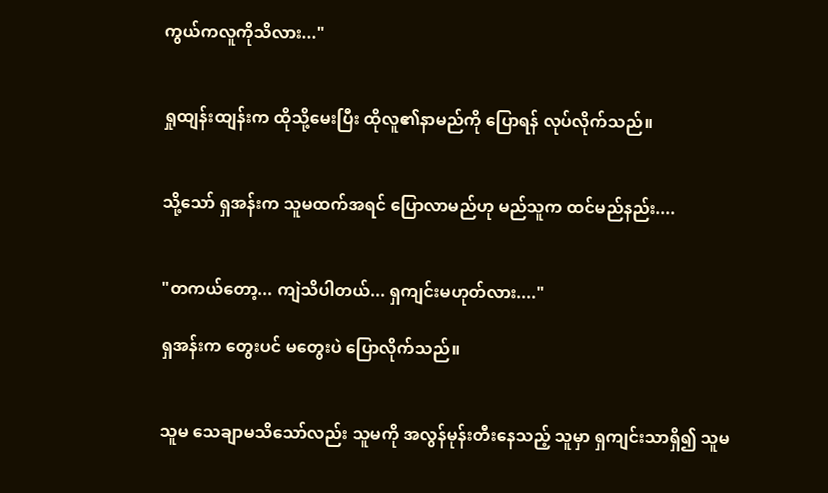ကွယ်ကလူကိုသိလား..."


ရှုထျန်းထျန်းက ထိုသို့မေးပြီး ထိုလူ၏နာမည်ကို ပြောရန် လုပ်လိုက်သည်။


သို့သော် ရှအန်းက သူမထက်အရင် ပြောလာမည်ဟု မည်သူက ထင်မည်နည်း....


"တကယ်တော့... ကျဲသိပါတယ်... ရှကျင်းမဟုတ်လား...."

ရှအန်းက တွေးပင် မတွေးပဲ ပြောလိုက်သည်။


သူမ သေချာမသိသော်လည်း သူမကို အလွန်မုန်းတီးနေသည့် သူမှာ ရှကျင်းသာရှိ၍ သူမ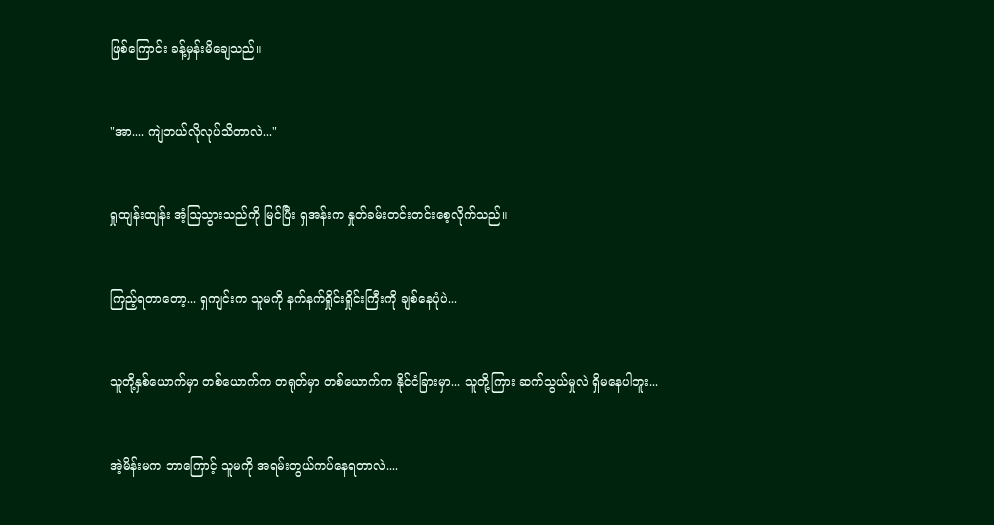ဖြစ်ကြောင်း ခန့်မှန်းမိချေသည်။


"အာ.... ကျဲဘယ်လိုလုပ်သိတာလဲ..."


ရှုထျန်းထျန်း အံ့ဩသွားသည်ကို မြင်ပြီး ရှအန်းက နှုတ်ခမ်းတင်းတင်းစေ့လိုက်သည်။


ကြည့်ရတာတော့... ရှကျင်းက သူမကို နက်နက်ရှိုင်းရှိုင်းကြီးကို ချစ်နေပုံပဲ...


သူတို့နှစ်ယောက်မှာ တစ်ယောက်က တရုတ်မှာ တစ်ယောက်က နိုင်ငံခြားမှာ... သူတို့ကြား ဆက်သွယ်မှုလဲ ရှိမနေပါဘူး...


အဲ့မိန်းမက ဘာကြောင့် သူမကို အရမ်းတွယ်ကပ်နေရတာလဲ....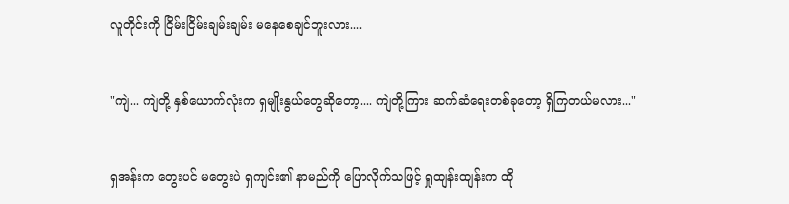လူတိုင်းကို ငြိမ်းငြိမ်းချမ်းချမ်း မနေစေချင်ဘူးလား....


"ကျဲ... ကျဲတို့ နှစ်ယောက်လုံးက ရှမျိုးနွယ်တွေဆိုတော့.... ကျဲတို့ကြား ဆက်ဆံရေးတစ်ခုတော့ ရှိကြတယ်မလား..."


ရှအန်းက တွေးပင် မတွေးပဲ ရှကျင်း၏ နာမည်ကို ပြောလိုက်သဖြင့် ရှုထျန်းထျန်းက ထို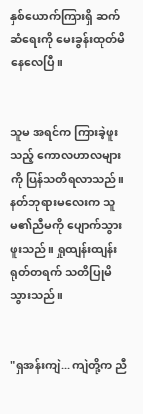နှစ်ယောက်ကြားရှိ ဆက်ဆံရေးကို မေးခွန်းထုတ်မိနေလေပြီ။


သူမ အရင်က ကြားခဲ့ဖူးသည့် ကောလဟာလများကို ပြန်သတိရလာသည်။ နတ်ဘုရားမလေးက သူမ၏ညီမကို ပျောက်သွားဖူးသည်။ ရှုထျန်းထျန်း ရုတ်တရက် သတိပြုမိသွားသည်။


"ရှအန်းကျဲ... ကျဲတို့က ညီ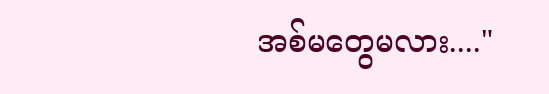အစ်မတွေမလား...."